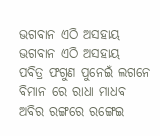ଭଗବାନ ଏଠି ଅସହାୟ
ଭଗବାନ ଏଠି ଅସହାୟ
ପବିତ୍ର ଫଗୁଣ ପୁନେଇଁ ଲଗନେ
ବିମାନ ରେ ରାଧା ମାଧବ
ଅବିର ରଙ୍ଗରେ ରଙ୍ଗେଇ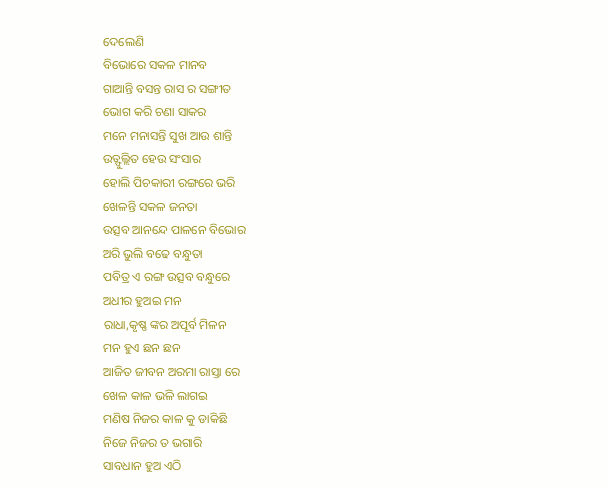ଦେଲେଣି
ବିଭୋରେ ସକଳ ମାନବ
ଗାଆନ୍ତି ବସନ୍ତ ରାସ ର ସଙ୍ଗୀତ
ଭୋଗ କରି ଚଣା ସାକର
ମନେ ମନାସନ୍ତି ସୁଖ ଆଉ ଶାନ୍ତି
ଉତ୍ଫୁଲ୍ଲିତ ହେଉ ସଂସାର
ହୋଲି ପିଚକାରୀ ରଙ୍ଗରେ ଭରି
ଖେଳନ୍ତି ସକଳ ଜନତା
ଉତ୍ସବ ଆନନ୍ଦେ ପାଳନେ ବିଭୋର
ଅରି ଭୁଲି ବଢେ ବନ୍ଧୁତା
ପବିତ୍ର ଏ ରଙ୍ଗ ଉତ୍ସବ ବନ୍ଧୁରେ
ଅଧୀର ହୁଅଇ ମନ
ରାଧା,କୃଷ୍ଣ ଙ୍କର ଅପୂର୍ବ ମିଳନ
ମନ ହୁଏ ଛନ ଛନ
ଆଜିତ ଜୀବନ ଅରମା ରାସ୍ତା ରେ
ଖେଳ କାଳ ଭଳି ଲାଗଇ
ମଣିଷ ନିଜର କାଳ କୁ ଡାକିଛି
ନିଜେ ନିଜର ତ ଭଗାରି
ସାବଧାନ ହୁଅ ଏଠି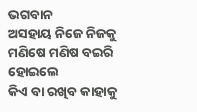ଭଗବାନ
ଅସହାୟ ନିଜେ ନିଜକୁ
ମଣିଷେ ମଣିଷ ବଇରି ହୋଇଲେ
କିଏ ବା ରଖିବ କାହାକୁ